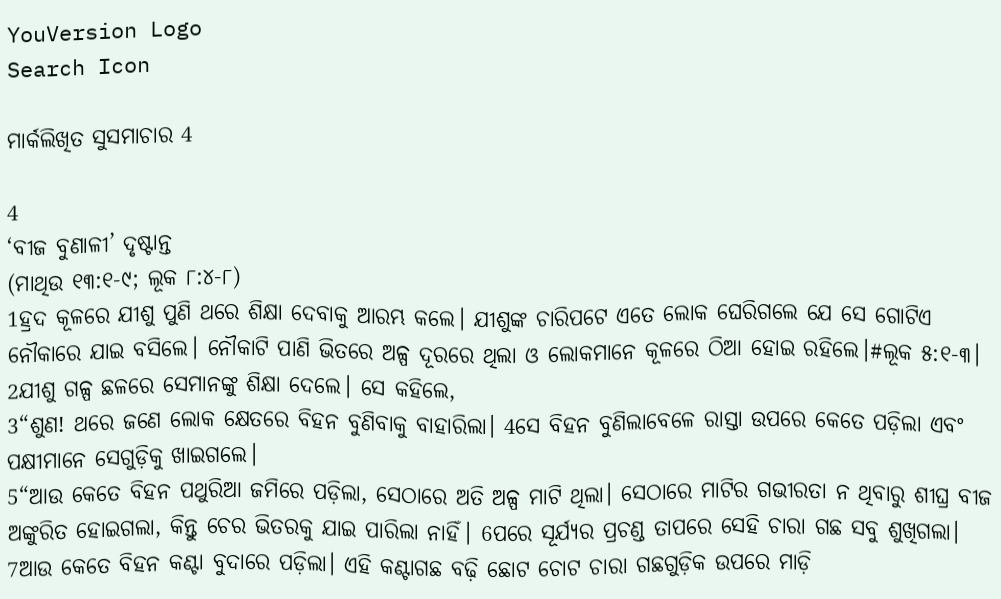YouVersion Logo
Search Icon

ମାର୍କଲିଖିତ ସୁସମାଚାର 4

4
‘ବୀଜ ବୁଣାଳୀ’ ଦୃଷ୍ଟାନ୍ତ
(ମାଥିଉ ୧୩:୧-୯; ଲୂକ ୮:୪-୮)
1ହ୍ରଦ କୂଳରେ ଯୀଶୁ ପୁଣି ଥରେ ଶିକ୍ଷା ଦେବାକୁ ଆରମ୍ଭ କଲେ। ଯୀଶୁଙ୍କ ଚାରିପଟେ ଏତେ ଲୋକ ଘେରିଗଲେ ଯେ ସେ ଗୋଟିଏ ନୌକାରେ ଯାଇ ବସିଲେ। ନୌକାଟି ପାଣି ଭିତରେ ଅଳ୍ପ ଦୂରରେ ଥିଲା ଓ ଲୋକମାନେ କୂଳରେ ଠିଆ ହୋଇ ରହିଲେ।#ଲୂକ ୫:୧-୩। 2ଯୀଶୁ ଗଳ୍ପ ଛଳରେ ସେମାନଙ୍କୁ ଶିକ୍ଷା ଦେଲେ। ସେ କହିଲେ,
3“ଶୁଣ! ଥରେ ଜଣେ ଲୋକ କ୍ଷେତରେ ବିହନ ବୁଣିବାକୁ ବାହାରିଲା। 4ସେ ବିହନ ବୁଣିଲାବେଳେ ରାସ୍ତା ଉପରେ କେତେ ପଡ଼ିଲା ଏବଂ ପକ୍ଷୀମାନେ ସେଗୁଡ଼ିକୁ ଖାଇଗଲେ।
5“ଆଉ କେତେ ବିହନ ପଥୁରିଆ ଜମିରେ ପଡ଼ିଲା, ସେଠାରେ ଅତି ଅଳ୍ପ ମାଟି ଥିଲା। ସେଠାରେ ମାଟିର ଗଭୀରତା ନ ଥିବାରୁ ଶୀଘ୍ର ବୀଜ ଅଙ୍କୁରିତ ହୋଇଗଲା, କିନ୍ତୁ ଚେର ଭିତରକୁ ଯାଇ ପାରିଲା ନାହିଁ। 6ପରେ ସୂର୍ଯ୍ୟର ପ୍ରଚଣ୍ଡ ତାପରେ ସେହି ଚାରା ଗଛ ସବୁ ଶୁଖିଗଲା। 7ଆଉ କେତେ ବିହନ କଣ୍ଟା ବୁଦାରେ ପଡ଼ିଲା। ଏହି କଣ୍ଟାଗଛ ବଢ଼ି ଛୋଟ ଚୋଟ ଚାରା ଗଛଗୁଡ଼ିକ ଉପରେ ମାଡ଼ି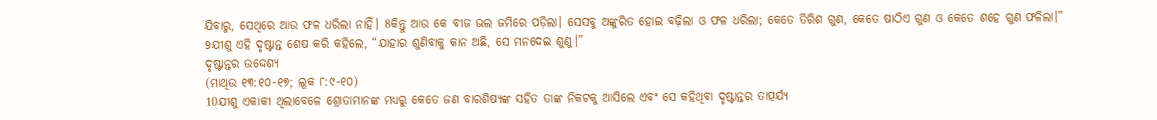ଯିବାରୁ, ସେଥିରେ ଆଉ ଫଳ ଧରିଲା ନାହିଁ। 8କିନ୍ତୁ ଆଉ କେ ବୀଜ ଭଲ ଜମିରେ ପଡ଼ିଲା। ସେସବୁ ଅଙ୍କୁରିତ ହୋଇ ବଢ଼ିଲା ଓ ଫଳ ଧରିଲା; କେତେ ତିରିଶ ଗୁଣ, କେତେ ଷାଠିଏ ଗୁଣ ଓ କେତେ ଶହେ ଗୁଣ ଫଳିଲା।”
9ଯୀଶୁ ଏହି ଦୃଷ୍ଟାନ୍ତ ଶେଷ କରି କହିଲେ, “ଯାହାର ଶୁଣିବାକୁ କାନ ଅଛି, ସେ ମନଦେଇ ଶୁଣୁ।”
ଦୃଷ୍ଟାନ୍ତର ଉଦ୍ଦେଶ୍ୟ
(ମାଥିଉ ୧୩:୧୦-୧୭; ଲୂକ ୮:୯-୧୦)
10ଯୀଶୁ ଏକାକୀ ଥିଲାବେଳେ ଶ୍ରୋତାମାନଙ୍କ ମଧ୍ୟରୁ କେତେ ଜଣ ବାରଶିଷ୍ୟଙ୍କ ସହିତ ତାଙ୍କ ନିକଟକୁ ଆସିଲେ ଏବଂ ସେ କହିଥିବା ଦୃଷ୍ଟାନ୍ତର ତାତ୍ପର୍ଯ୍ୟ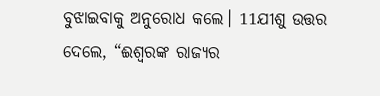ବୁଝାଇବାକୁ ଅନୁରୋଧ କଲେ। 11ଯୀଶୁ ଉତ୍ତର ଦେଲେ, “ଈଶ୍ୱରଙ୍କ ରାଜ୍ୟର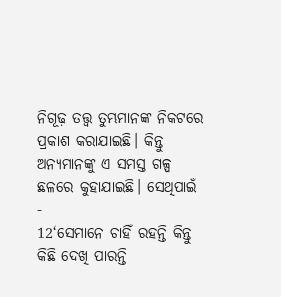ନିଗୂଢ଼ ତତ୍ତ୍ୱ ତୁମ୍ଭମାନଙ୍କ ନିକଟରେ ପ୍ରକାଶ କରାଯାଇଛି। କିନ୍ତୁ ଅନ୍ୟମାନଙ୍କୁ ଏ ସମସ୍ତ ଗଳ୍ପ ଛଳରେ କୁହାଯାଇଛି। ସେଥିପାଇଁ -
12‘ସେମାନେ ଚାହିଁ ରହନ୍ତି କିନ୍ତୁ କିଛି ଦେଖି ପାରନ୍ତି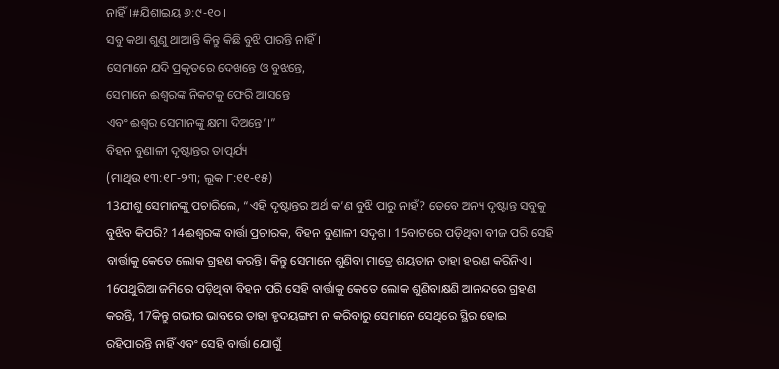ନାହିଁ।#ଯିଶାଇୟ ୬:୯-୧୦।
ସବୁ କଥା ଶୁଣୁ ଥାଆନ୍ତି କିନ୍ତୁ କିଛି ବୁଝି ପାରନ୍ତି ନାହିଁ।
ସେମାନେ ଯଦି ପ୍ରକୃତରେ ଦେଖନ୍ତେ ଓ ବୁଝନ୍ତେ,
ସେମାନେ ଈଶ୍ୱରଙ୍କ ନିକଟକୁ ଫେରି ଆସନ୍ତେ
ଏବଂ ଈଶ୍ୱର ସେମାନଙ୍କୁ କ୍ଷମା ଦିଅନ୍ତେ’।”
ବିହନ ବୁଣାଳୀ ଦୃଷ୍ଟାନ୍ତର ତାତ୍ପର୍ଯ୍ୟ
(ମାଥିଉ ୧୩:୧୮-୨୩; ଲୂକ ୮:୧୧-୧୫)
13ଯୀଶୁ ସେମାନଙ୍କୁ ପଚାରିଲେ, “ଏହି ଦୃଷ୍ଟାନ୍ତର ଅର୍ଥ କ’ଣ ବୁଝି ପାରୁ ନାହଁ? ତେବେ ଅନ୍ୟ ଦୃଷ୍ଟାନ୍ତ ସବୁକୁ ବୁଝିବ କିପରି? 14ଈଶ୍ୱରଙ୍କ ବାର୍ତ୍ତା ପ୍ରଚାରକ, ବିହନ ବୁଣାଳୀ ସଦୃଶ। 15ବାଟରେ ପଡ଼ିଥିବା ବୀଜ ପରି ସେହି ବାର୍ତ୍ତାକୁ କେତେ ଲୋକ ଗ୍ରହଣ କରନ୍ତି। କିନ୍ତୁ ସେମାନେ ଶୁଣିବା ମାତ୍ରେ ଶୟତାନ ତାହା ହରଣ କରିନିଏ। 16ପଥୁରିଆ ଜମିରେ ପଡ଼ିଥିବା ବିହନ ପରି ସେହି ବାର୍ତ୍ତାକୁ କେତେ ଲୋକ ଶୁଣିବାକ୍ଷଣି ଆନନ୍ଦରେ ଗ୍ରହଣ କରନ୍ତି, 17କିନ୍ତୁ ଗଭୀର ଭାବରେ ତାହା ହୃଦୟଙ୍ଗମ ନ କରିବାରୁ ସେମାନେ ସେଥିରେ ସ୍ଥିର ହୋଇ ରହିପାରନ୍ତି ନାହିଁ ଏବଂ ସେହି ବାର୍ତ୍ତା ଯୋଗୁଁ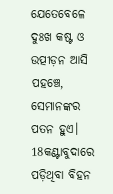ଯେତେବେଳେ ଦୁଃଖ କଷ୍ଟ ଓ ଉତ୍ପୀଡ଼ନ ଆସି ପହଞ୍ଚେ, ସେମାନଙ୍କର ପତନ ହୁଏ। 18କଣ୍ଟାବୁଦାରେ ପଡ଼ିଥିବା ବିହନ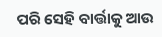ପରି ସେହି ବାର୍ତ୍ତାକୁ ଆଉ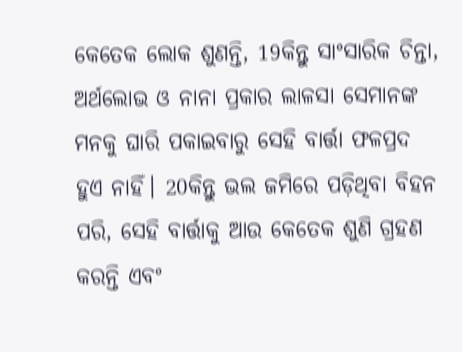କେତେକ ଲୋକ ଶୁଣନ୍ତି, 19କିନ୍ତୁ ସାଂସାରିକ ଚିନ୍ତା, ଅର୍ଥଲୋଭ ଓ ନାନା ପ୍ରକାର ଲାଳସା ସେମାନଙ୍କ ମନକୁ ଘାରି ପକାଇବାରୁ ସେହି ବାର୍ତ୍ତା ଫଳପ୍ରଦ ହୁଏ ନାହିଁ। 20କିନ୍ତୁ ଭଲ ଜମିରେ ପଡ଼ିଥିବା ବିହନ ପରି, ସେହି ବାର୍ତ୍ତାକୁ ଆଉ କେତେକ ଶୁଣି ଗ୍ରହଣ କରନ୍ତି ଏବଂ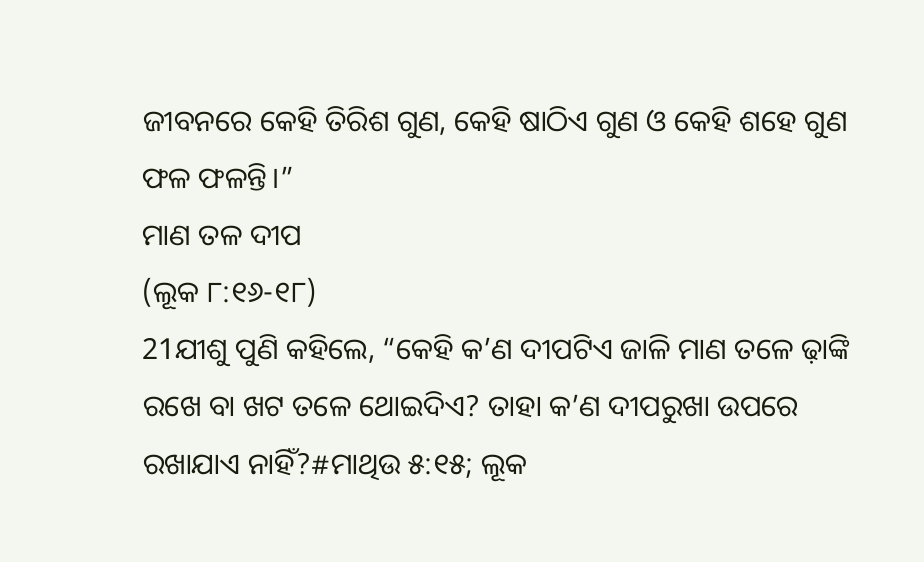ଜୀବନରେ କେହି ତିରିଶ ଗୁଣ, କେହି ଷାଠିଏ ଗୁଣ ଓ କେହି ଶହେ ଗୁଣ ଫଳ ଫଳନ୍ତି।”
ମାଣ ତଳ ଦୀପ
(ଲୂକ ୮:୧୬-୧୮)
21ଯୀଶୁ ପୁଣି କହିଲେ, “କେହି କ’ଣ ଦୀପଟିଏ ଜାଳି ମାଣ ତଳେ ଢ଼ାଙ୍କି ରଖେ ବା ଖଟ ତଳେ ଥୋଇଦିଏ? ତାହା କ’ଣ ଦୀପରୁଖା ଉପରେ ରଖାଯାଏ ନାହିଁ?#ମାଥିଉ ୫:୧୫; ଲୂକ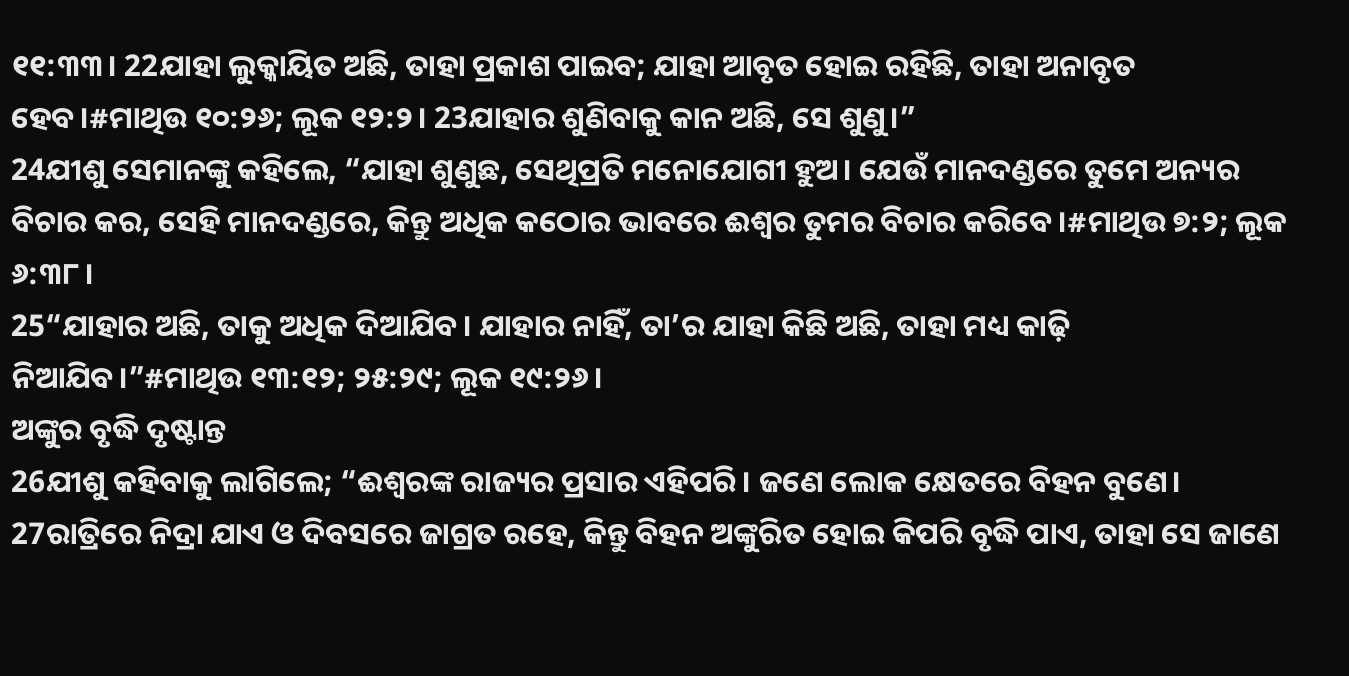୧୧:୩୩। 22ଯାହା ଲୁକ୍କାୟିତ ଅଛି, ତାହା ପ୍ରକାଶ ପାଇବ; ଯାହା ଆବୃତ ହୋଇ ରହିଛି, ତାହା ଅନାବୃତ ହେବ।#ମାଥିଉ ୧୦:୨୬; ଲୂକ ୧୨:୨। 23ଯାହାର ଶୁଣିବାକୁ କାନ ଅଛି, ସେ ଶୁଣୁ।”
24ଯୀଶୁ ସେମାନଙ୍କୁ କହିଲେ, “ଯାହା ଶୁଣୁଛ, ସେଥିପ୍ରତି ମନୋଯୋଗୀ ହୁଅ। ଯେଉଁ ମାନଦଣ୍ଡରେ ତୁମେ ଅନ୍ୟର ବିଚାର କର, ସେହି ମାନଦଣ୍ଡରେ, କିନ୍ତୁ ଅଧିକ କଠୋର ଭାବରେ ଈଶ୍ୱର ତୁମର ବିଚାର କରିବେ।#ମାଥିଉ ୭:୨; ଲୂକ ୬:୩୮।
25“ଯାହାର ଅଛି, ତାକୁ ଅଧିକ ଦିଆଯିବ। ଯାହାର ନାହିଁ, ତା’ର ଯାହା କିଛି ଅଛି, ତାହା ମଧ୍ୟ କାଢ଼ି ନିଆଯିବ।”#ମାଥିଉ ୧୩:୧୨; ୨୫:୨୯; ଲୂକ ୧୯:୨୬।
ଅଙ୍କୁର ବୃଦ୍ଧି ଦୃଷ୍ଟାନ୍ତ
26ଯୀଶୁ କହିବାକୁ ଲାଗିଲେ; “ଈଶ୍ୱରଙ୍କ ରାଜ୍ୟର ପ୍ରସାର ଏହିପରି। ଜଣେ ଲୋକ କ୍ଷେତରେ ବିହନ ବୁଣେ। 27ରାତ୍ରିରେ ନିଦ୍ରା ଯାଏ ଓ ଦିବସରେ ଜାଗ୍ରତ ରହେ, କିନ୍ତୁ ବିହନ ଅଙ୍କୁରିତ ହୋଇ କିପରି ବୃଦ୍ଧି ପାଏ, ତାହା ସେ ଜାଣେ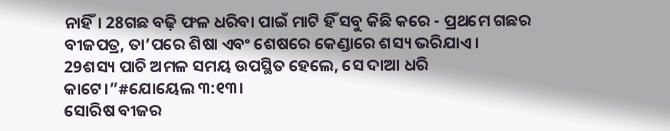ନାହିଁ। 28ଗଛ ବଢ଼ି ଫଳ ଧରିବା ପାଇଁ ମାଟି ହିଁ ସବୁ କିଛି କରେ - ପ୍ରଥମେ ଗଛର ବୀଜପତ୍ର, ତା’ପରେ ଶିଷା ଏବଂ ଶେଷରେ କେଣ୍ଡାରେ ଶସ୍ୟ ଭରିଯାଏ। 29ଶସ୍ୟ ପାଚି ଅମଳ ସମୟ ଉପସ୍ଥିତ ହେଲେ, ସେ ଦାଆ ଧରି କାଟେ।”#ଯୋୟେଲ ୩:୧୩।
ସୋରିଷ ବୀଜର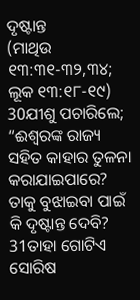ଦୃଷ୍ଟାନ୍ତ
(ମାଥିଉ ୧୩:୩୧-୩୨,୩୪; ଲୂକ ୧୩:୧୮-୧୯)
30ଯୀଶୁ ପଚାରିଲେ; “ଈଶ୍ୱରଙ୍କ ରାଜ୍ୟ ସହିତ କାହାର ତୁଳନା କରାଯାଇପାରେ? ତାକୁ ବୁଝାଇବା ପାଇଁ କି ଦୃଷ୍ଟାନ୍ତ ଦେବି? 31ତାହା ଗୋଟିଏ ସୋରିଷ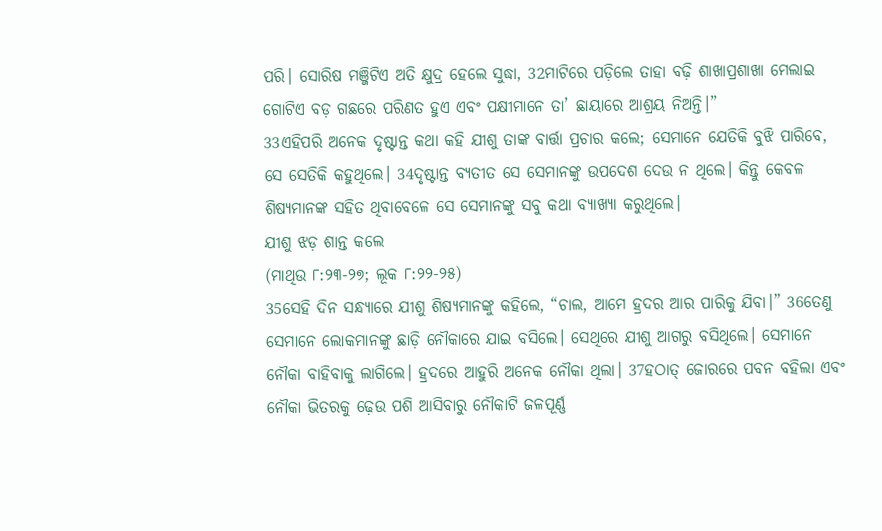ପରି। ସୋରିଷ ମଞ୍ଜିଟିଏ ଅତି କ୍ଷୁଦ୍ର ହେଲେ ସୁଦ୍ଧା, 32ମାଟିରେ ପଡ଼ିଲେ ତାହା ବଢ଼ି ଶାଖାପ୍ରଶାଖା ମେଲାଇ ଗୋଟିଏ ବଡ଼ ଗଛରେ ପରିଣତ ହୁଏ ଏବଂ ପକ୍ଷୀମାନେ ତା’ ଛାୟାରେ ଆଶ୍ରୟ ନିଅନ୍ତି।”
33ଏହିପରି ଅନେକ ଦୃଷ୍ଟାନ୍ତ କଥା କହି ଯୀଶୁ ତାଙ୍କ ବାର୍ତ୍ତା ପ୍ରଚାର କଲେ; ସେମାନେ ଯେତିକି ବୁଝି ପାରିବେ, ସେ ସେତିକି କହୁଥିଲେ। 34ଦୃଷ୍ଟାନ୍ତ ବ୍ୟତୀତ ସେ ସେମାନଙ୍କୁ ଉପଦେଶ ଦେଉ ନ ଥିଲେ। କିନ୍ତୁ କେବଳ ଶିଷ୍ୟମାନଙ୍କ ସହିତ ଥିବାବେଳେ ସେ ସେମାନଙ୍କୁ ସବୁ କଥା ବ୍ୟାଖ୍ୟା କରୁଥିଲେ।
ଯୀଶୁ ଝଡ଼ ଶାନ୍ତ କଲେ
(ମାଥିଉ ୮:୨୩-୨୭; ଲୂକ ୮:୨୨-୨୫)
35ସେହି ଦିନ ସନ୍ଧ୍ୟାରେ ଯୀଶୁ ଶିଷ୍ୟମାନଙ୍କୁ କହିଲେ, “ଚାଲ, ଆମେ ହ୍ରଦର ଆର ପାରିକୁ ଯିବା।” 36ତେଣୁ ସେମାନେ ଲୋକମାନଙ୍କୁ ଛାଡ଼ି ନୌକାରେ ଯାଇ ବସିଲେ। ସେଥିରେ ଯୀଶୁ ଆଗରୁ ବସିଥିଲେ। ସେମାନେ ନୌକା ବାହିବାକୁ ଲାଗିଲେ। ହ୍ରଦରେ ଆହୁରି ଅନେକ ନୌକା ଥିଲା। 37ହଠାତ୍ ଜୋରରେ ପବନ ବହିଲା ଏବଂ ନୌକା ଭିତରକୁ ଢ଼େଉ ପଶି ଆସିବାରୁ ନୌକାଟି ଜଳପୂର୍ଣ୍ଣ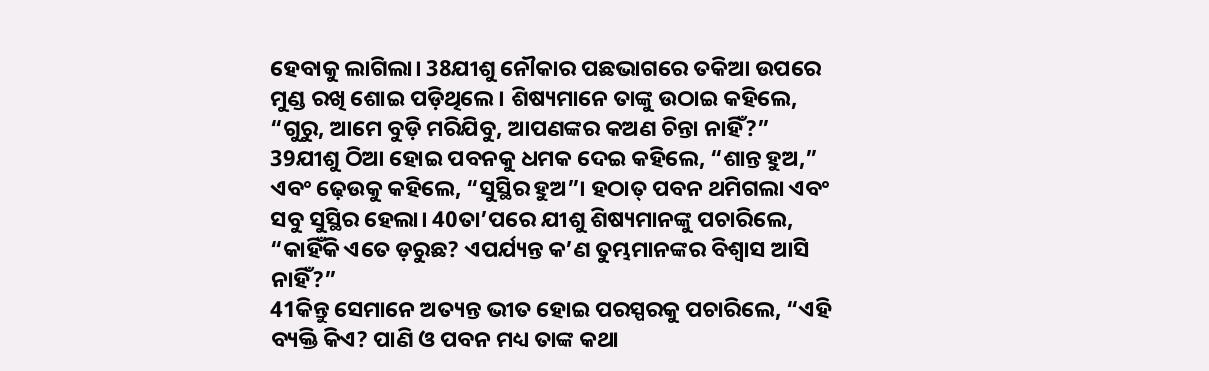ହେବାକୁ ଲାଗିଲା। 38ଯୀଶୁ ନୌକାର ପଛଭାଗରେ ତକିଆ ଉପରେ ମୁଣ୍ଡ ରଖି ଶୋଇ ପଡ଼ିଥିଲେ। ଶିଷ୍ୟମାନେ ତାଙ୍କୁ ଉଠାଇ କହିଲେ, “ଗୁରୁ, ଆମେ ବୁଡ଼ି ମରିଯିବୁ, ଆପଣଙ୍କର କଅଣ ଚିନ୍ତା ନାହିଁ?”
39ଯୀଶୁ ଠିଆ ହୋଇ ପବନକୁ ଧମକ ଦେଇ କହିଲେ, “ଶାନ୍ତ ହୁଅ,” ଏବଂ ଢ଼େଉକୁ କହିଲେ, “ସୁସ୍ଥିର ହୁଅ”। ହଠାତ୍ ପବନ ଥମିଗଲା ଏବଂ ସବୁ ସୁସ୍ଥିର ହେଲା। 40ତା’ପରେ ଯୀଶୁ ଶିଷ୍ୟମାନଙ୍କୁ ପଚାରିଲେ, “କାହିଁକି ଏତେ ଡ଼ରୁଛ? ଏପର୍ଯ୍ୟନ୍ତ କ’ଣ ତୁମ୍ଭମାନଙ୍କର ବିଶ୍ୱାସ ଆସି ନାହିଁ?”
41କିନ୍ତୁ ସେମାନେ ଅତ୍ୟନ୍ତ ଭୀତ ହୋଇ ପରସ୍ପରକୁ ପଚାରିଲେ, “ଏହି ବ୍ୟକ୍ତି କିଏ? ପାଣି ଓ ପବନ ମଧ୍ୟ ତାଙ୍କ କଥା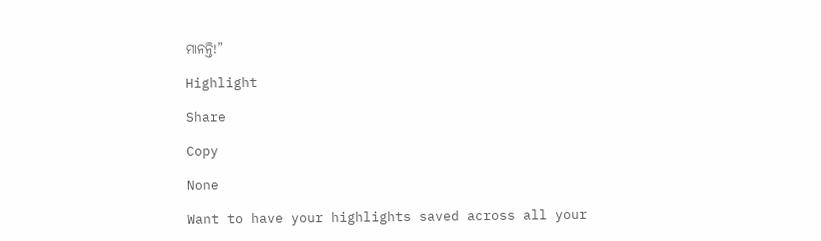ମାନନ୍ତି!”

Highlight

Share

Copy

None

Want to have your highlights saved across all your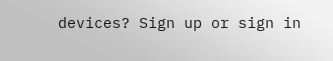devices? Sign up or sign in